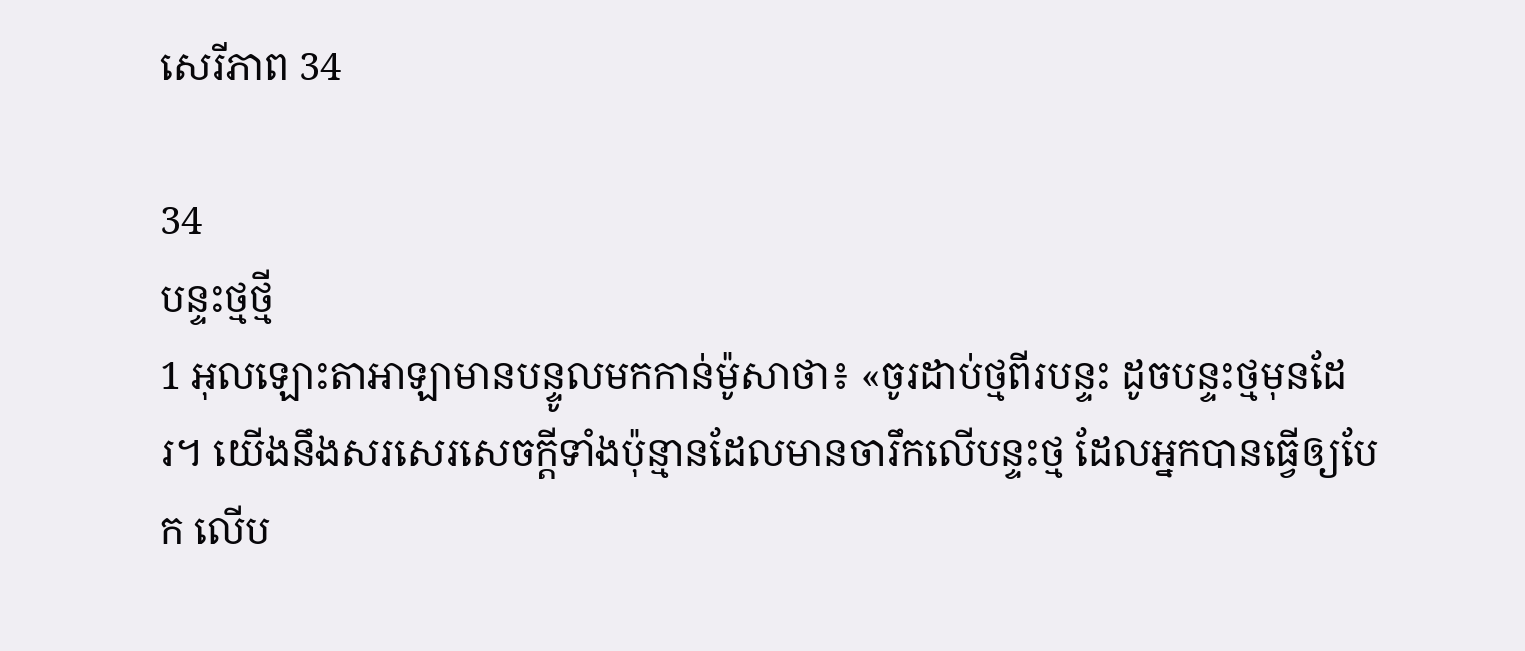សេរី‌ភាព 34

34
បន្ទះថ្មថ្មី
1 អុលឡោះ‌តាអាឡាមានបន្ទូលមកកាន់ម៉ូសាថា៖ «ចូរដាប់ថ្មពីរបន្ទះ ដូចបន្ទះថ្មមុនដែរ។ យើងនឹងសរសេរសេចក្តីទាំងប៉ុន្មានដែលមានចារឹកលើបន្ទះថ្ម ដែលអ្នកបានធ្វើឲ្យបែក លើប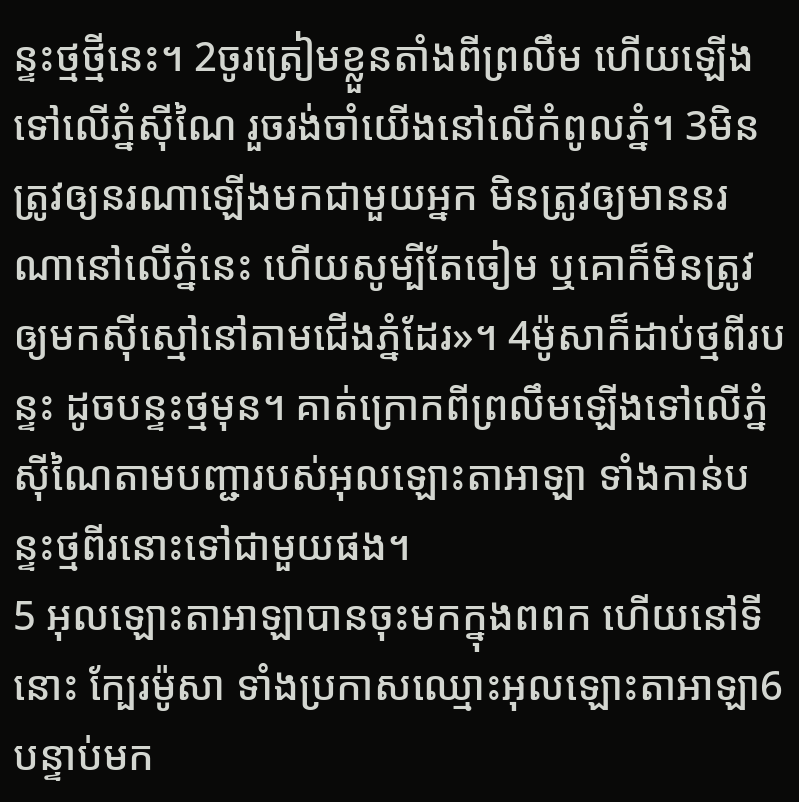ន្ទះថ្មថ្មីនេះ។ 2ចូរត្រៀមខ្លួនតាំងពីព្រលឹម ហើយឡើងទៅលើភ្នំស៊ីណៃ រួចរង់ចាំយើងនៅលើកំពូលភ្នំ។ 3មិនត្រូវឲ្យនរណាឡើងមកជាមួយអ្នក មិនត្រូវឲ្យមាននរណានៅលើភ្នំនេះ ហើយសូម្បីតែចៀម ឬគោក៏មិនត្រូវឲ្យមកស៊ីស្មៅនៅតាមជើងភ្នំដែរ»។ 4ម៉ូសាក៏ដាប់ថ្មពីរបន្ទះ ដូចបន្ទះថ្មមុន។ គាត់ក្រោកពីព្រលឹមឡើងទៅលើភ្នំស៊ីណៃតាមបញ្ជារបស់អុលឡោះ‌តាអាឡា ទាំងកាន់បន្ទះថ្មពីរនោះទៅជាមួយផង។
5 អុលឡោះ‌តាអាឡាបានចុះមកក្នុងពពក ហើយនៅទីនោះ ក្បែរម៉ូសា ទាំងប្រកាសឈ្មោះអុលឡោះ‌តាអាឡា6បន្ទាប់មក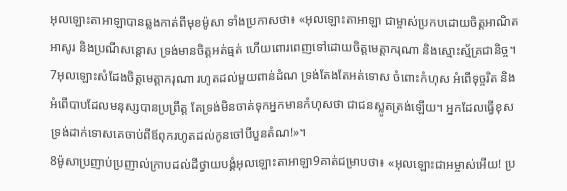អុលឡោះ‌តាអាឡាបានឆ្លងកាត់ពីមុខម៉ូសា ទាំងប្រកាសថា៖ «អុលឡោះ‌តាអាឡា ជាម្ចាស់ប្រកបដោយចិត្តអាណិតអាសូរ និងប្រណីសន្តោស ទ្រង់មានចិត្តអត់ធ្មត់ ហើយពោរពេញទៅដោយចិត្តមេត្តា‌ករុណា និងស្មោះស្ម័គ្រជានិច្ច។ 7អុលឡោះសំដែងចិត្តមេត្តា‌ករុណា រហូតដល់មួយពាន់ដំណ ទ្រង់តែងតែអត់ទោស ចំពោះកំហុស អំពើទុច្ចរិត និងអំពើបាបដែលមនុស្សបានប្រព្រឹត្ត តែទ្រង់មិនចាត់ទុកអ្នកមានកំហុសថា ជាជនស្លូតត្រង់ឡើយ។ អ្នកដែលធ្វើខុស ទ្រង់ដាក់ទោសគេចាប់ពីឪពុករហូតដល់កូនចៅបីបួនតំណ!»។
8ម៉ូសាប្រញាប់‌ប្រញាល់ក្រាបដល់ដីថ្វាយ‌បង្គំអុលឡោះ‌តាអាឡា9គាត់ជម្រាបថា៖ «អុលឡោះជាអម្ចាស់អើយ! ប្រ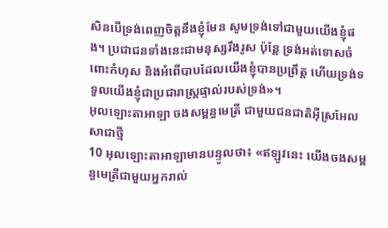សិនបើទ្រង់ពេញចិត្តនឹងខ្ញុំមែន សូមទ្រង់ទៅជាមួយយើងខ្ញុំផង។ ប្រជា‌ជនទាំងនេះជាមនុស្សរឹងរូស ប៉ុន្តែ ទ្រង់អត់ទោសចំពោះកំហុស និងអំពើបាបដែលយើងខ្ញុំបានប្រព្រឹត្ត ហើយទ្រង់ទទួលយើងខ្ញុំជាប្រជា‌រាស្ត្រផ្ទាល់របស់ទ្រង់»។
អុលឡោះ‌តាអាឡា ចងសម្ពន្ធ‌មេត្រី ជាមួយជន‌ជាតិអ៊ីស្រ‌អែលសាជាថ្មី
10 អុលឡោះ‌តាអាឡាមានបន្ទូលថា៖ «ឥឡូវនេះ យើងចងសម្ពន្ធ‌មេត្រីជាមួយអ្នករាល់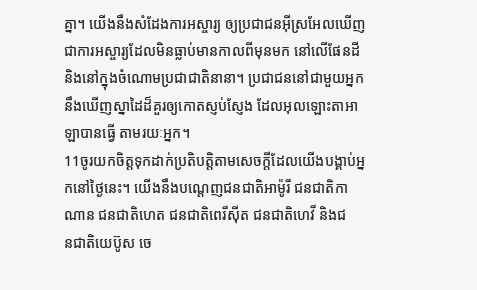គ្នា។ យើងនឹងសំដែងការអស្ចារ្យ ឲ្យប្រជា‌ជនអ៊ីស្រ‌អែលឃើញ ជាការអស្ចារ្យដែលមិនធ្លាប់មានកាលពីមុនមក នៅលើផែនដី និងនៅក្នុងចំណោមប្រជា‌ជាតិនានា។ ប្រជា‌ជននៅជាមួយអ្នក នឹងឃើញស្នាដៃដ៏គួរឲ្យកោតស្ញប់ស្ញែង ដែលអុលឡោះ‌តាអាឡាបានធ្វើ តាមរយៈអ្នក។
11ចូរយកចិត្តទុកដាក់ប្រតិបត្តិតាមសេចក្តីដែលយើងបង្គាប់អ្នកនៅថ្ងៃនេះ។ យើងនឹងបណ្តេញជន‌ជាតិអាម៉ូ‌រី ជន‌ជាតិកាណាន ជន‌ជាតិហេត ជន‌ជាតិពេរី‌ស៊ីត ជន‌ជាតិហេវី និងជន‌ជាតិយេប៊ូស ចេ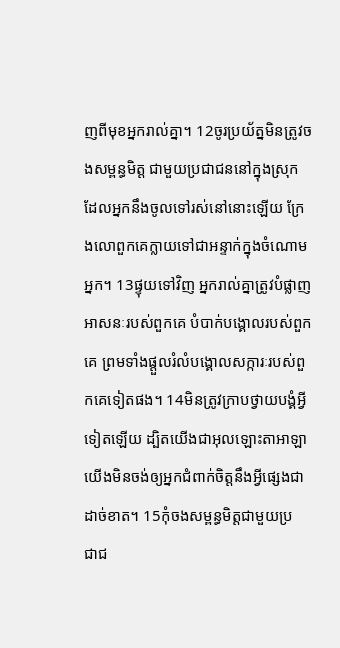ញពីមុខអ្នករាល់គ្នា។ 12ចូរប្រយ័ត្នមិនត្រូវចងសម្ពន្ធ‌មិត្ត ជាមួយប្រជា‌ជននៅក្នុងស្រុក ដែលអ្នកនឹងចូលទៅរស់នៅនោះឡើយ ក្រែងលោពួកគេក្លាយទៅជាអន្ទាក់ក្នុងចំណោមអ្នក។ 13ផ្ទុយទៅវិញ អ្នករាល់គ្នាត្រូវបំផ្លាញអាសនៈរបស់ពួកគេ បំបាក់បង្គោលរបស់ពួកគេ ព្រមទាំងផ្តួលរំលំបង្គោលសក្ការៈរបស់ពួកគេទៀតផង។ 14មិនត្រូវក្រាបថ្វាយ‌បង្គំអ្វីទៀតឡើយ ដ្បិតយើងជាអុលឡោះ‌តាអាឡា យើងមិនចង់ឲ្យអ្នកជំពាក់ចិត្តនឹងអី្វផ្សេងជាដាច់ខាត។ 15កុំចងសម្ពន្ធ‌មិត្តជាមួយប្រជា‌ជ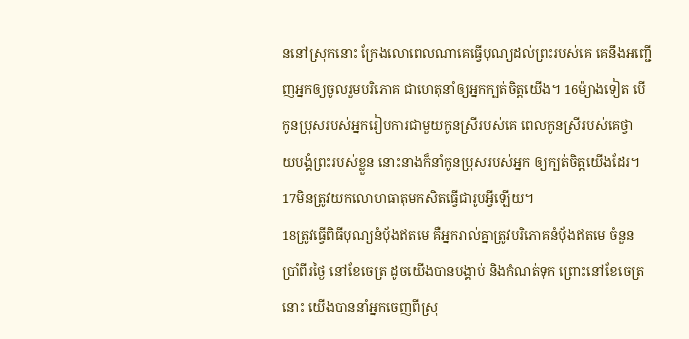ននៅស្រុកនោះ ក្រែងលោពេលណាគេធ្វើបុណ្យដល់ព្រះរបស់គេ គេនឹងអញ្ជើញអ្នកឲ្យចូលរួមបរិភោគ ជាហេតុនាំឲ្យអ្នកក្បត់ចិត្តយើង។ 16ម៉្យាងទៀត បើកូនប្រុសរបស់អ្នករៀបការជាមួយកូនស្រីរបស់គេ ពេលកូនស្រីរបស់គេថ្វាយ‌បង្គំព្រះរបស់ខ្លួន នោះនាងក៏នាំកូនប្រុសរបស់អ្នក ឲ្យក្បត់ចិត្តយើងដែរ។
17មិនត្រូវយកលោហ‌ធាតុមកសិតធ្វើជារូបអី្វឡើយ។
18ត្រូវធ្វើពិធីបុណ្យនំបុ័ងឥតមេ គឺអ្នករាល់គ្នាត្រូវបរិភោគនំបុ័ងឥតមេ ចំនួនប្រាំពីរថ្ងៃ នៅខែចេត្រ ដូចយើងបានបង្គាប់ និងកំណត់ទុក ព្រោះនៅខែចេត្រនោះ យើងបាននាំអ្នកចេញពីស្រុ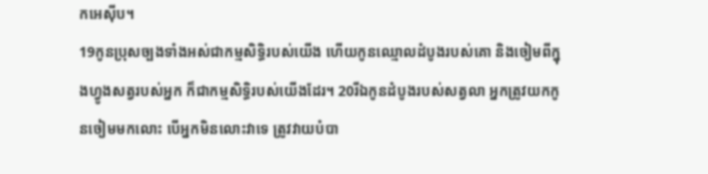កអេស៊ីប។
19កូនប្រុសច្បងទាំងអស់ជាកម្ម‌សិទ្ធិរបស់យើង ហើយកូនឈ្មោលដំបូងរបស់គោ និងចៀមពីក្នុងហ្វូងសត្វរបស់អ្នក ក៏ជាកម្ម‌សិទ្ធិរបស់យើងដែរ។ 20រីឯកូនដំបូងរបស់សត្វលា អ្នកត្រូវយកកូនចៀមមកលោះ បើអ្នកមិនលោះវាទេ ត្រូវវាយបំបា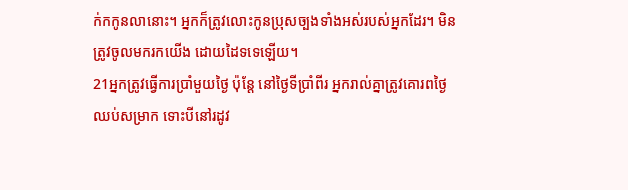ក់កកូនលានោះ។ អ្នកក៏ត្រូវលោះកូនប្រុសច្បងទាំងអស់របស់អ្នកដែរ។ មិនត្រូវចូលមករកយើង ដោយដៃទទេឡើយ។
21អ្នកត្រូវធ្វើការប្រាំមួយថ្ងៃ ប៉ុន្តែ នៅថ្ងៃទីប្រាំពីរ អ្នករាល់គ្នាត្រូវគោរពថ្ងៃឈប់សម្រាក ទោះបីនៅរដូវ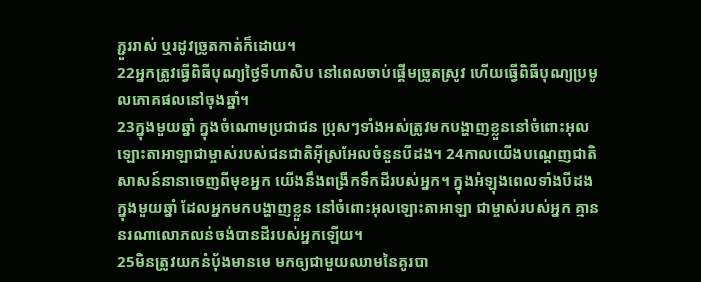ភ្ជួររាស់ ឬរដូវច្រូតកាត់ក៏ដោយ។
22អ្នកត្រូវធ្វើពិធីបុណ្យថ្ងៃទីហាសិប នៅពេលចាប់ផ្តើមច្រូតស្រូវ ហើយធ្វើពិធីបុណ្យប្រមូលភោគផលនៅចុងឆ្នាំ។
23ក្នុងមួយឆ្នាំ ក្នុងចំណោមប្រជា‌ជន ប្រុសៗទាំងអស់ត្រូវមកបង្ហាញខ្លួននៅចំពោះអុលឡោះ‌តាអាឡាជាម្ចាស់របស់ជន‌ជាតិអ៊ីស្រ‌អែលចំនួនបីដង។ 24កាលយើងបណ្តេញជាតិសាសន៍នានាចេញពីមុខអ្នក យើងនឹងពង្រីកទឹកដីរបស់អ្នក។ ក្នុងអំឡុងពេលទាំងបីដងក្នុងមួយឆ្នាំ ដែលអ្នកមកបង្ហាញខ្លួន នៅចំពោះអុលឡោះ‌តាអាឡា ជាម្ចាស់របស់អ្នក គ្មាននរណាលោភលន់ចង់បានដីរបស់អ្នកឡើយ។
25មិនត្រូវយកនំបុ័ងមានមេ មកឲ្យជាមួយឈាមនៃគូរបា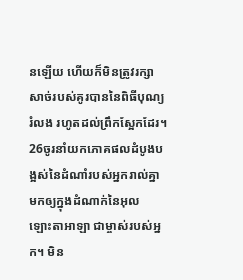នឡើយ ហើយក៏មិនត្រូវរក្សាសាច់របស់គូរបាននៃពិធីបុណ្យរំលង រហូតដល់ព្រឹកស្អែកដែរ។ 26ចូរនាំយកភោគផលដំបូងបង្អស់នៃដំណាំរបស់អ្នករាល់គ្នា មកឲ្យក្នុងដំណាក់នៃអុលឡោះ‌តាអាឡា ជាម្ចាស់របស់អ្នក។ មិន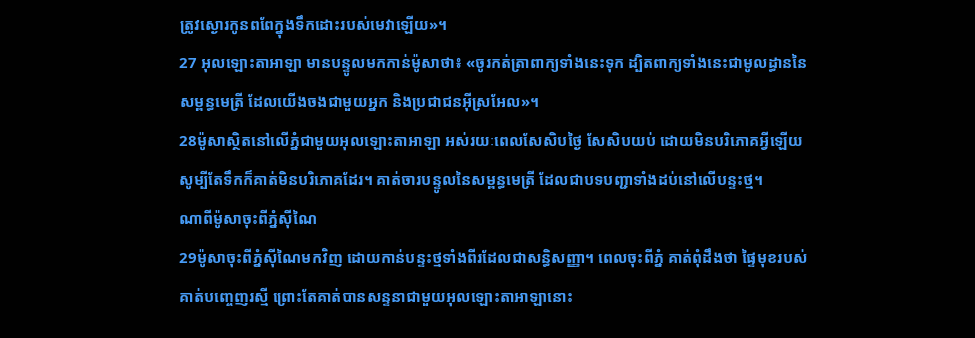ត្រូវស្ងោរកូនពពែក្នុងទឹកដោះរបស់មេវាឡើយ»។
27 អុលឡោះ‌តាអាឡា មានបន្ទូលមកកាន់ម៉ូសាថា៖ «ចូរកត់ត្រាពាក្យទាំងនេះទុក ដ្បិតពាក្យទាំងនេះជាមូលដ្ធាននៃសម្ពន្ធមេត្រី ដែលយើងចងជាមួយអ្នក និងប្រជា‌ជនអ៊ីស្រ‌អែល»។
28ម៉ូសាស្ថិតនៅលើភ្នំជាមួយអុលឡោះ‌តាអាឡា អស់រយៈពេលសែ‌សិបថ្ងៃ សែ‌សិបយប់ ដោយមិនបរិភោគអ្វីឡើយ សូម្បីតែទឹកក៏គាត់មិនបរិភោគដែរ។ គាត់ចារបន្ទូលនៃសម្ពន្ធមេត្រី ដែលជាបទបញ្ជាទាំងដប់នៅលើបន្ទះថ្ម។
ណាពីម៉ូសាចុះពីភ្នំស៊ីណៃ
29ម៉ូសាចុះពីភ្នំស៊ីណៃមកវិញ ដោយកាន់បន្ទះថ្មទាំងពីរដែលជាសន្ធិ‌សញ្ញា។ ពេលចុះពីភ្នំ គាត់ពុំដឹងថា ផ្ទៃមុខរបស់គាត់បញ្ចេញរស្មី ព្រោះតែគាត់បានសន្ទនាជាមួយអុលឡោះ‌តាអាឡានោះ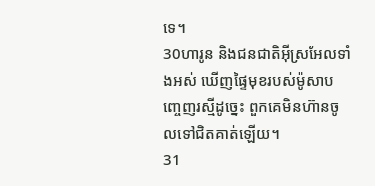ទេ។
30ហារូន និងជន‌ជាតិអ៊ីស្រ‌អែលទាំងអស់ ឃើញផ្ទៃមុខរបស់ម៉ូសាបញ្ចេញរស្មីដូច្នេះ ពួកគេមិនហ៊ានចូលទៅជិតគាត់ឡើយ។
31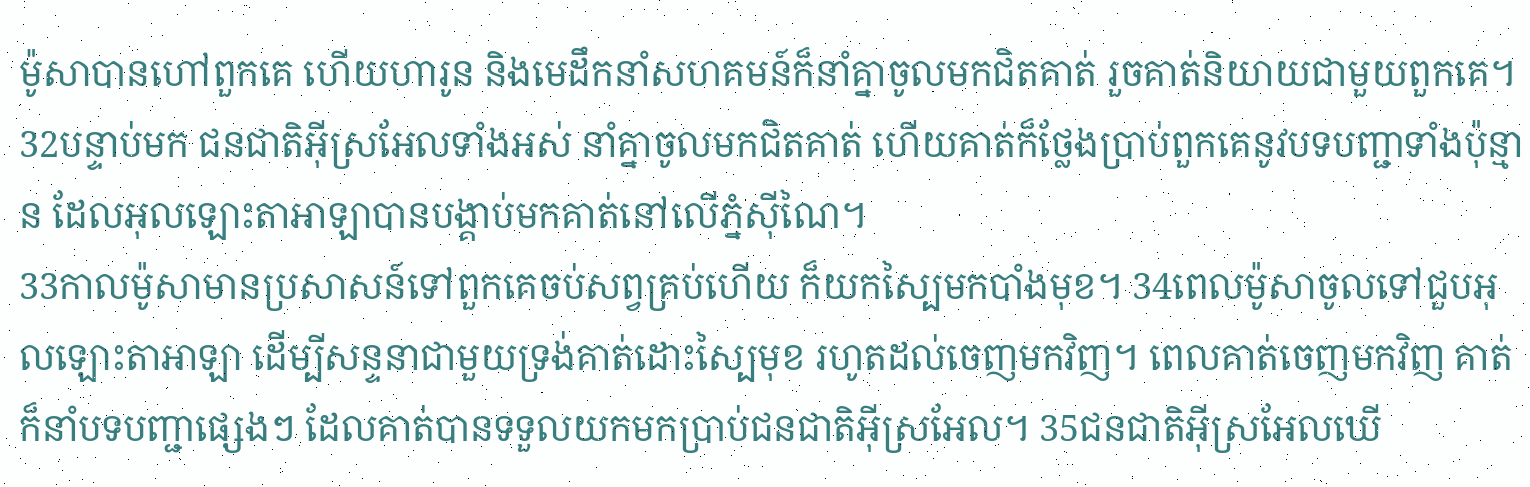ម៉ូសាបានហៅពួកគេ ហើយហារូន និងមេដឹកនាំសហគមន៍ក៏នាំគ្នាចូលមកជិតគាត់ រួចគាត់និយាយជាមួយពួកគេ។
32បន្ទាប់មក ជន‌ជាតិអ៊ីស្រ‌អែលទាំងអស់ នាំគ្នាចូលមកជិតគាត់ ហើយគាត់ក៏ថ្លែងប្រាប់ពួកគេនូវបទបញ្ជាទាំងប៉ុន្មាន ដែលអុលឡោះ‌តាអាឡាបានបង្គាប់មកគាត់នៅលើភ្នំស៊ីណៃ។
33កាលម៉ូសាមានប្រសាសន៍ទៅពួកគេចប់សព្វគ្រប់ហើយ ក៏យកស្បៃមកបាំងមុខ។ 34ពេលម៉ូសាចូលទៅជួបអុលឡោះ‌តាអាឡា ដើម្បីសន្ទនាជាមួយទ្រង់គាត់ដោះស្បៃមុខ រហូតដល់ចេញមកវិញ។ ពេលគាត់ចេញមកវិញ គាត់ក៏នាំបទបញ្ជាផ្សេងៗ ដែលគាត់បានទទួលយកមកប្រាប់ជន‌ជាតិអ៊ីស្រ‌អែល។ 35ជន‌ជាតិអ៊ីស្រ‌អែលឃើ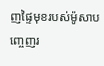ញផ្ទៃមុខរបស់ម៉ូសាបញ្ចេញរ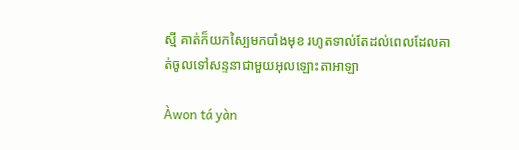ស្មី គាត់ក៏យកស្បៃមកបាំងមុខ រហូតទាល់តែដល់ពេលដែលគាត់ចូលទៅសន្ទនាជាមួយអុលឡោះ‌តាអាឡា

Àwon tá yàn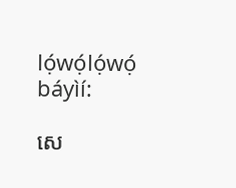lọ́wọ́lọ́wọ́ báyìí:

សេ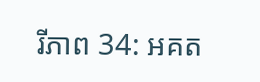រី‌ភាព 34: អគត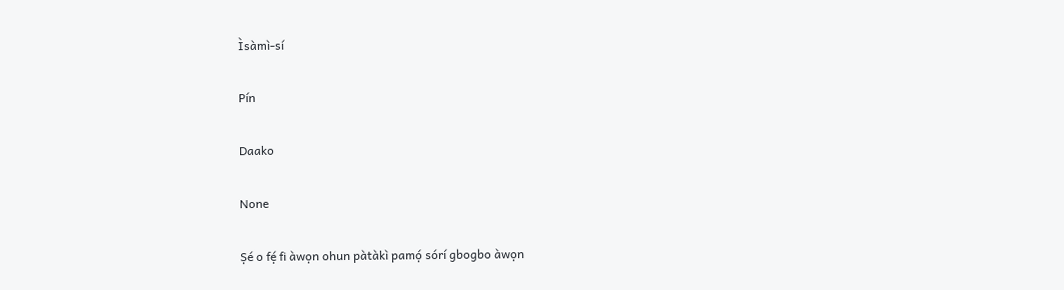Ìsàmì-sí

Pín

Daako

None

Ṣé o fẹ́ fi àwọn ohun pàtàkì pamọ́ sórí gbogbo àwọn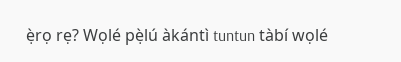ẹ̀rọ rẹ? Wọlé pẹ̀lú àkántì tuntun tàbí wọlé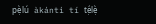pẹ̀lú àkántì tí tẹ́lẹ̀